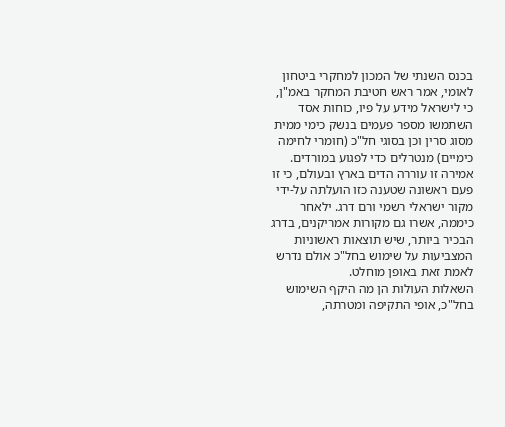בכנס השנתי של המכון למחקרי ביטחון לאומי, אמר ראש חטיבת המחקר באמ"ן, כי לישראל מידע על פיו, כוחות אסד השתמשו מספר פעמים בנשק כימי ממית מסוג סרין וכן בסוגי חל"כ (חומרי לחימה כימיים) מנטרלים כדי לפגוע במורדים. אמירה זו עוררה הדים בארץ ובעולם, כי זו פעם ראשונה שטענה כזו הועלתה על-ידי מקור ישראלי רשמי ורם דרג. ילאחר כיממה, אשרו גם מקורות אמריקנים, בדרג הבכיר ביותר, שיש תוצאות ראשוניות המצביעות על שימוש בחל"כ אולם נדרש לאמת זאת באופן מוחלט.
השאלות העולות הן מה היקף השימוש בחל"כ, אופי התקיפה ומטרתה,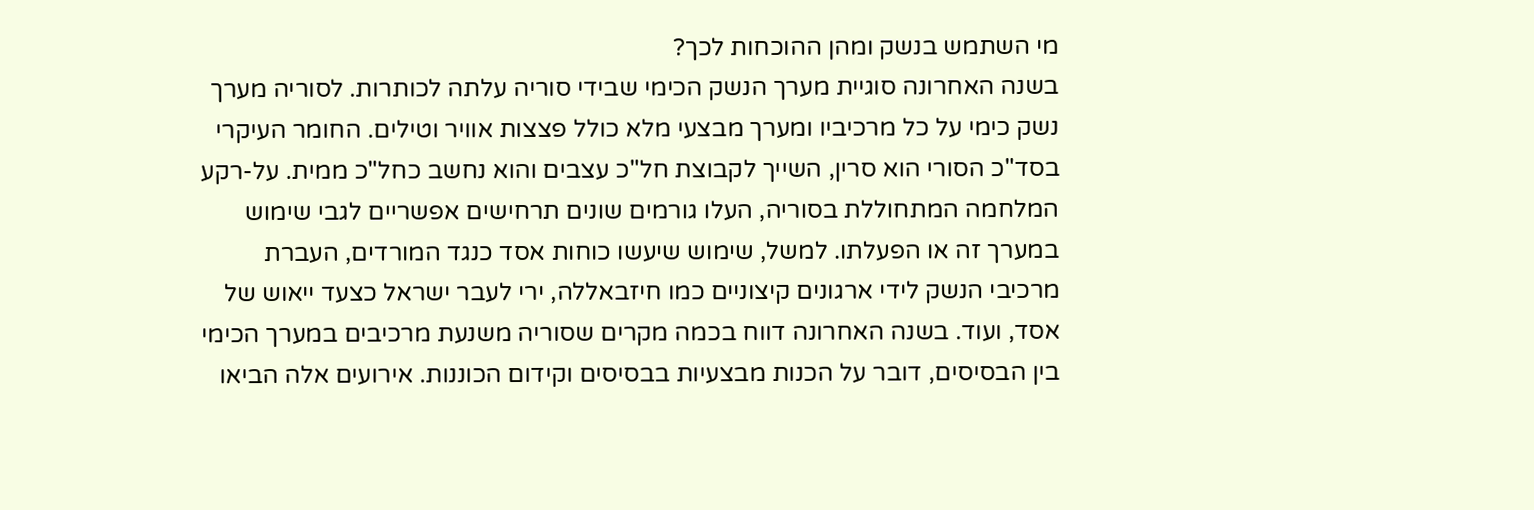מי השתמש בנשק ומהן ההוכחות לכך?
בשנה האחרונה סוגיית מערך הנשק הכימי שבידי סוריה עלתה לכותרות. לסוריה מערך נשק כימי על כל מרכיביו ומערך מבצעי מלא כולל פצצות אוויר וטילים. החומר העיקרי בסד"כ הסורי הוא סרין, השייך לקבוצת חל"כ עצבים והוא נחשב כחל"כ ממית. על-רקע המלחמה המתחוללת בסוריה, העלו גורמים שונים תרחישים אפשריים לגבי שימוש במערך זה או הפעלתו. למשל, שימוש שיעשו כוחות אסד כנגד המורדים, העברת מרכיבי הנשק לידי ארגונים קיצוניים כמו חיזבאללה, ירי לעבר ישראל כצעד ייאוש של אסד, ועוד. בשנה האחרונה דווח בכמה מקרים שסוריה משנעת מרכיבים במערך הכימי בין הבסיסים, דובר על הכנות מבצעיות בבסיסים וקידום הכוננות. אירועים אלה הביאו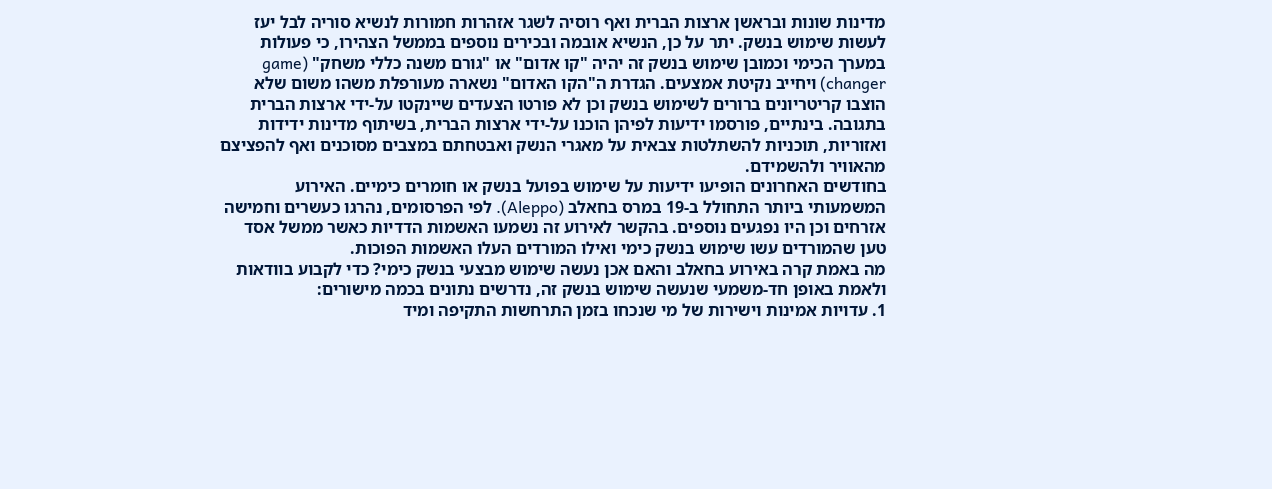מדינות שונות ובראשן ארצות הברית ואף רוסיה לשגר אזהרות חמורות לנשיא סוריה לבל יעז לעשות שימוש בנשק. יתר על כן, הנשיא אובמה ובכירים נוספים בממשל הצהירו, כי פעולות במערך הכימי וכמובן שימוש בנשק זה יהיה "קו אדום" או "גורם משנה כללי משחק" (game changer) ויחייב נקיטת אמצעים. הגדרת ה"הקו האדום" נשארה מעורפלת משהו משום שלא הוצבו קריטריונים ברורים לשימוש בנשק וכן לא פורטו הצעדים שיינקטו על-ידי ארצות הברית בתגובה. בינתיים, פורסמו ידיעות לפיהן הוכנו על-ידי ארצות הברית, בשיתוף מדינות ידידות ואזוריות, תוכניות להשתלטות צבאית על מאגרי הנשק ואבטחתם במצבים מסוכנים ואף להפציצם מהאוויר ולהשמידם.
בחודשים האחרונים הופיעו ידיעות על שימוש בפועל בנשק או חומרים כימיים. האירוע המשמעותי ביותר התחולל ב-19 במרס בחאלב (Aleppo). לפי הפרסומים, נהרגו כעשרים וחמישה אזרחים וכן היו נפגעים נוספים. בהקשר לאירוע זה נשמעו האשמות הדדיות כאשר ממשל אסד טען שהמורדים עשו שימוש בנשק כימי ואילו המורדים העלו האשמות הפוכות.
מה באמת קרה באירוע בחאלב והאם אכן נעשה שימוש מבצעי בנשק כימי? כדי לקבוע בוודאות ולאמת באופן חד-משמעי שנעשה שימוש בנשק זה, נדרשים נתונים בכמה מישורים:
1. עדויות אמינות וישירות של מי שנכחו בזמן התרחשות התקיפה ומיד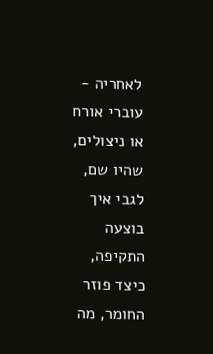לאחריה - עוברי אורח או ניצולים, שהיו שם, לגבי איך בוצעה התקיפה, כיצד פוזר החומר, מה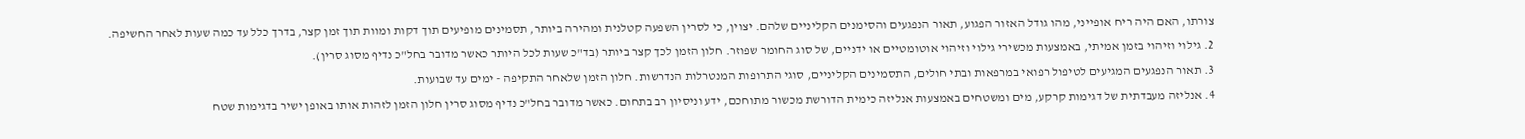צורתו, האם היה ריח אופייני, מהו גודל האזור הפגוע, תאור הנפגעים והסימנים הקליניים שלהם. יצוין, כי לסרין השפעה קטלנית ומהירה ביותר, תסמינים מופיעים תוך דקות ומוות תוך זמן קצר, בדרך כלל עד כמה שעות לאחר החשיפה.
2. גילוי וזיהוי בזמן אמיתי, באמצעות מכשירי גילוי וזיהוי אוטומטיים או ידניים, של סוג החומר שפוזר. חלון הזמן לכך קצר ביותר (בד"כ שעות לכל היותר כאשר מדובר בחל"כ נדיף מסוג סרין).
3. תאור הנפגעים המגיעים לטיפול רפואי במרפאות ובתי חולים, התסמינים הקליניים, סוגי התרופות המנטרלות הנדרשות. חלון הזמן שלאחר התקיפה - ימים עד שבועות.
4. אנליזה מעבדתית של דגימות קרקע, מים ומשטחים באמצעות אנליזה כימית הדורשת מכשור מתוחכם, ידע וניסיון רב בתחום. כאשר מדובר בחל"כ נדיף מסוג סרין חלון הזמן לזהות אותו באופן ישיר בדגימות שטח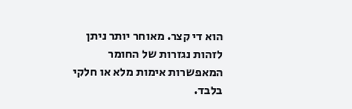הוא די קצר. מאוחר יותר ניתן לזהות נגזרות של החומר המאפשרות אימות מלא או חלקי בלבד.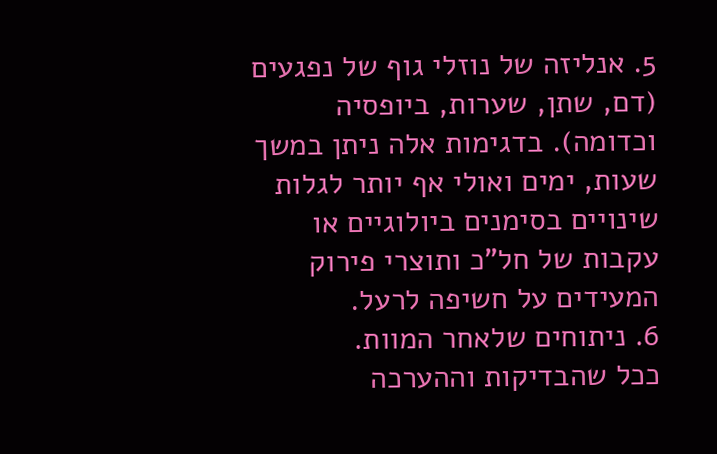5. אנליזה של נוזלי גוף של נפגעים (דם, שתן, שערות, ביופסיה וכדומה). בדגימות אלה ניתן במשך שעות, ימים ואולי אף יותר לגלות שינויים בסימנים ביולוגיים או עקבות של חל"כ ותוצרי פירוק המעידים על חשיפה לרעל.
6. ניתוחים שלאחר המוות.
ככל שהבדיקות וההערכה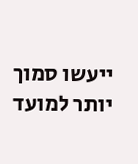ייעשו סמוך יותר למועד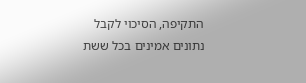התקיפה, הסיכוי לקבל נתונים אמינים בכל ששת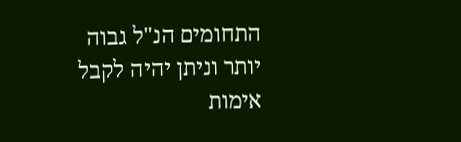התחומים הנ"ל גבוה יותר וניתן יהיה לקבל אימות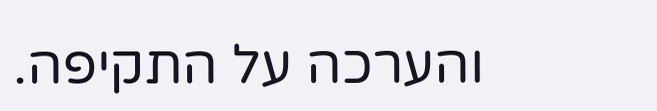והערכה על התקיפה.